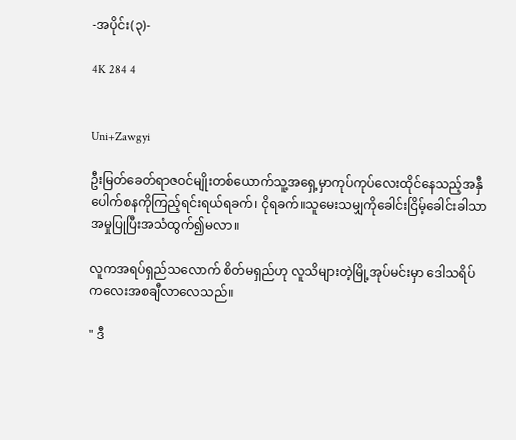-အပိုင်း(၃)-

4K 284 4


Uni+Zawgyi

ဦးမြတ်ခေတ်ရာဇဝင်မျိုးတစ်ယောက်သူ့အရှေ့မှာကုပ်ကုပ်လေးထိုင်နေသည့်အနှီပေါက်စနကိုကြည့်ရင်းရယ်ရခက်၊ ငိုရခက်။သူမေးသမျှကိုခေါင်းငြိမ့်ခေါင်းခါသာအမှုပြုပြီးအသံထွက်၍မလာ။

လူကအရပ်ရှည်သလောက် စိတ်မရှည်ဟု လူသိများတဲ့မြို့အုပ်မင်းမှာ ဒေါသရိပ်ကလေးအစချီလာလေသည်။

" ဒီ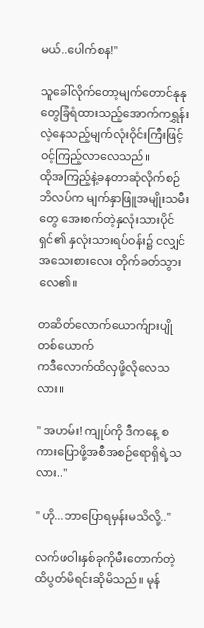မယ်..ပေါက်စန!"

သူခေါ်လိုက်တော့မျက်တောင်နုနုတွေခြံရံထားသည့်အောက်ကရွှန်းလဲ့နေသည့်မျက်လုံးဝိုင်းကြီးဖြင့်ဝင့်ကြည့်လာလေသည်။
ထိုအကြည့်နဲ့ခနတာဆုံလိုက်စဉ် ဘိလပ်က မျက်နှာဖြူအမျိုးသမီးတွေ အေးစက်တဲ့နှလုံးသားပိုင်ရှင်၏ နှလုံးသားရပ်ဝန်း၌ ငလျှင်အသေးစားလေး တိုက်ခတ်သွားလေ၏။

တဆိတ်လောက်ယောက်ျားပျိုတစ်ယောက်
က‌ဒီလောက်ထိလှဖို့လိုလေသလား။

" အဟမ်း! ကျုပ်ကို ဒီကနေ့ စကားပြောဖို့အစီအစဉ်ရောရှိရဲ့သလား.."

" ဟို...ဘာပြောရမှန်းမသိလို့.."

လက်ဖဝါးနှစ်ခုကိုမီးတောက်တဲ့ထိပွတ်မိရင်းဆိုမိသည်။ မုန်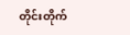တိုင်းတိုက်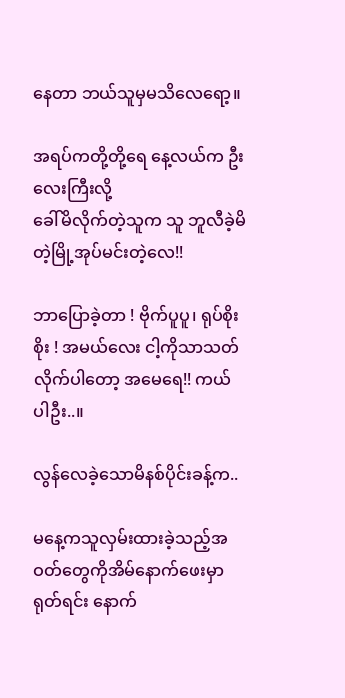နေတာ ဘယ်သူမှမသိလေရော့။

အရပ်ကတို့တို့ရေ နေ့လယ်က ဦးလေးကြီးလို့
ခေါ်မိလိုက်တဲ့သူက သူ ဘူလီခဲ့မိတဲ့မြို့အုပ်မင်းတဲ့လေ!!

ဘာပြောခဲ့တာ ! ဗိုက်ပူပူ၊ ရုပ်စိုးစိုး ! အမယ်လေး ငါ့ကိုသာသတ်လိုက်ပါတော့ အမေရေ!! ကယ်ပါဦး..။

လွန်လေခဲ့သောမိနစ်ပိုင်းခန့်က..

မနေ့ကသူလှမ်းထားခဲ့သည့်အဝတ်တွေကိုအိမ်နောက်ဖေးမှာရုတ်ရင်း နောက်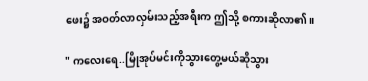ဖေး၌ အဝတ်လာလှမ်းသည့်အရီးက ဤသို့ စကားဆိုလာ၏။

" ကလေးရေ..မြိုအုပ်မင်းကိုသွားတွေ့မယ်ဆိုသွား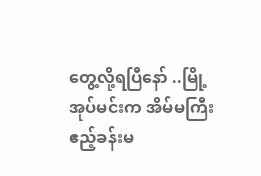တွေ့လို့ရပြီနော် ..မြို့အုပ်မင်းက အိမ်မကြီးဧည့်ခန်းမ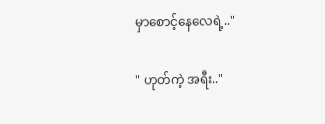မှာစောင့်နေလေရဲ့.."

" ဟုတ်ကဲ့ အရီး.."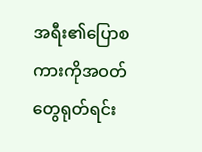အရီး၏ပြောစကားကိုအဝတ်တွေရုတ်ရင်း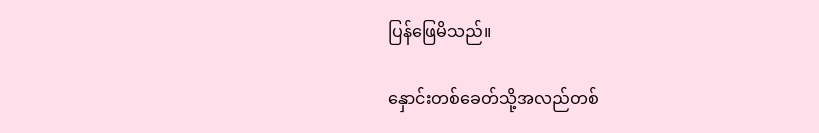ပြန်ဖြေမိသည်။

နှောင်းတစ်ခေတ်သို့အလည်တစ်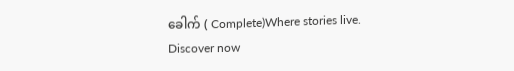ခေါက် ( Complete)Where stories live. Discover now